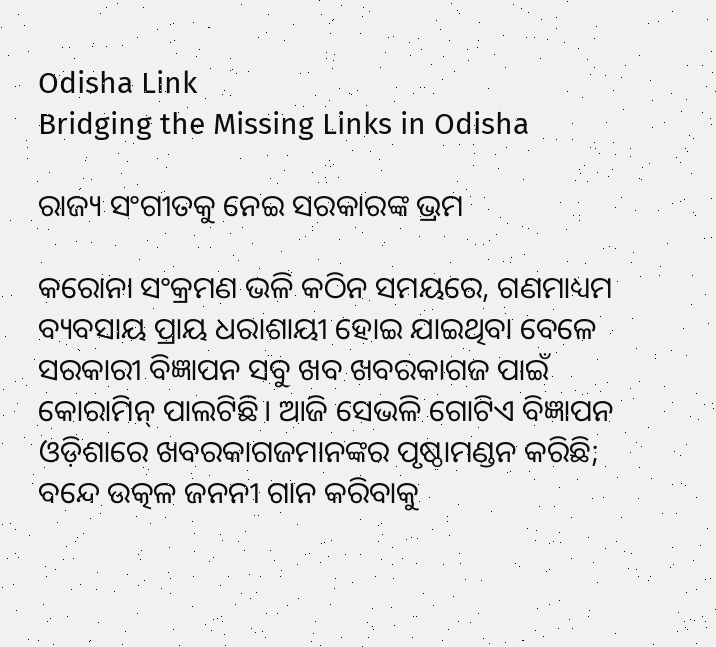Odisha Link
Bridging the Missing Links in Odisha

ରାଜ୍ୟ ସଂଗୀତକୁ ନେଇ ସରକାରଙ୍କ ଭ୍ରମ

କରୋନା ସଂକ୍ରମଣ ଭଳି କଠିନ ସମୟରେ, ଗଣମାଧ୍ୟମ ବ୍ୟବସାୟ ପ୍ରାୟ ଧରାଶାୟୀ ହୋଇ ଯାଇଥିବା ବେଳେ ସରକାରୀ ବିଜ୍ଞାପନ ସବୁ ଖବ ଖବରକାଗଜ ପାଇଁ କୋରାମିନ୍ ପାଲଟିଛି। ଆଜି ସେଭଳି ଗୋଟିଏ ବିଜ୍ଞାପନ ଓଡ଼ିଶାରେ ଖବରକାଗଜମାନଙ୍କର ପୃଷ୍ଠାମଣ୍ଡନ କରିଛି; ବନ୍ଦେ ଉତ୍କଳ ଜନନୀ ଗାନ କରିବାକୁ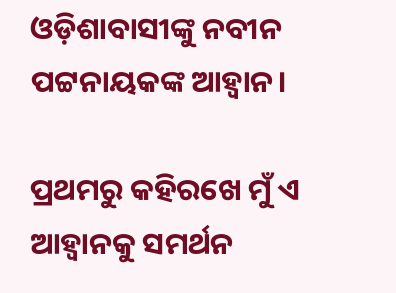ଓଡ଼ିଶାବାସୀଙ୍କୁ ନବୀନ ପଟ୍ଟନାୟକଙ୍କ ଆହ୍ୱାନ।

ପ୍ରଥମରୁ କହିରଖେ ମୁଁ ଏ ଆହ୍ୱାନକୁ ସମର୍ଥନ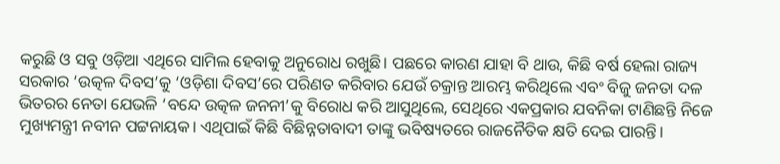କରୁଛି ଓ ସବୁ ଓଡ଼ିଆ ଏଥିରେ ସାମିଲ ହେବାକୁ ଅନୁରୋଧ ରଖୁଛି। ପଛରେ କାରଣ ଯାହା ବି ଥାଉ, କିଛି ବର୍ଷ ହେଲା ରାଜ୍ୟ ସରକାର ‘ଉତ୍କଳ ଦିବସ’କୁ ‘ଓଡ଼ିଶା ଦିବସ’ରେ ପରିଣତ କରିବାର ଯେଉଁ ଚକ୍ରାନ୍ତ ଆରମ୍ଭ କରିଥିଲେ ଏବଂ ବିଜୁ ଜନତା ଦଳ ଭିତରର ନେତା ଯେଭଳି ‘ବନ୍ଦେ ଉତ୍କଳ ଜନନୀ’କୁ ବିରୋଧ କରି ଆସୁଥିଲେ, ସେଥିରେ ଏକପ୍ରକାର ଯବନିକା ଟାଣିଛନ୍ତି ନିଜେ ମୁଖ୍ୟମନ୍ତ୍ରୀ ନବୀନ ପଟ୍ଟନାୟକ। ଏଥିପାଇଁ କିଛି ବିଛିନ୍ନତାବାଦୀ ତାଙ୍କୁ ଭବିଷ୍ୟତରେ ରାଜନୈତିକ କ୍ଷତି ଦେଇ ପାରନ୍ତି।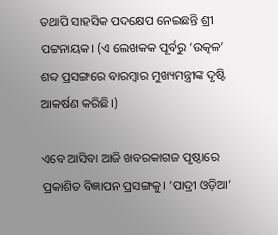ତଥାପି ସାହସିକ ପଦକ୍ଷେପ ନେଇଛନ୍ତି ଶ୍ରୀ ପଟ୍ଟନାୟକ। (ଏ ଲେଖକକ ପୂର୍ବରୁ ‘ଉତ୍କଳ’ ଶବ୍ଦ ପ୍ରସଙ୍ଗରେ ବାରମ୍ବାର ମୁଖ୍ୟମନ୍ତ୍ରୀଙ୍କ ଦୃଷ୍ଟି ଆକର୍ଷଣ କରିଛି।)

ଏବେ ଆସିବା ଆଜି ଖବରକାଗଜ ପୃଷ୍ଠାରେ ପ୍ରକାଶିତ ବିଜ୍ଞାପନ ପ୍ରସଙ୍ଗକୁ। ‘ପାଦ୍ରୀ ଓଡ଼ିଆ’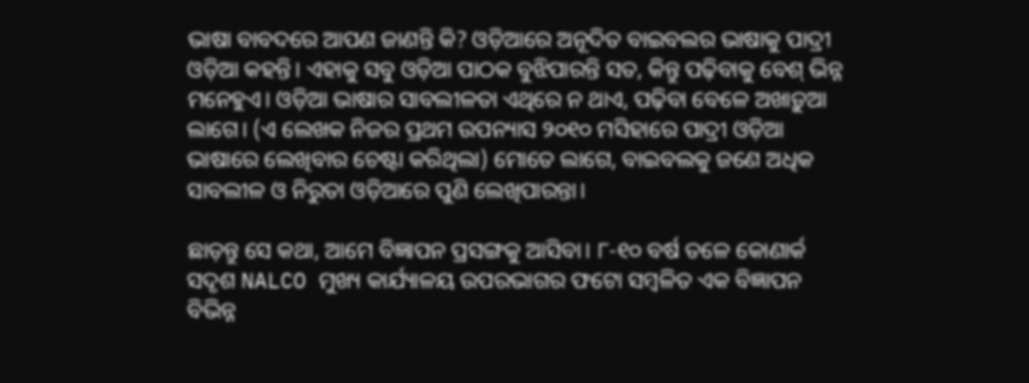ଭାଷା ବାବଦରେ ଆପଣ ଜାଣନ୍ତି କି? ଓଡ଼ିଆରେ ଅନୂଦିତ ବାଇବଲର ଭାଷାକୁ ପାଦ୍ରୀ ଓଡ଼ିଆ କହନ୍ତି। ଏହାକୁ ସବୁ ଓଡ଼ିଆ ପାଠକ ବୁଝିପାରନ୍ତି ସତ, କିନ୍ତୁ ପଢ଼ିବାକୁ ବେଶ୍‌ ଭିନ୍ନ ମନେହୁଏ। ଓଡ଼ିଆ ଭାଷାର ସାବଲୀଳତା ଏଥିରେ ନ ଥାଏ, ପଢ଼ିବା ବେଳେ ଅଖାଡ଼ୁଆ ଲାଗେ। (ଏ ଲେଖକ ନିଜର ପ୍ରଥମ ଉପନ୍ୟାସ ୨୦୧୦ ମସିହାରେ ପାଦ୍ରୀ ଓଡ଼ିଆ ଭାଷାରେ ଲେଖିବାର ଚେଷ୍ଟା କରିଥିଲା) ମୋତେ ଲାଗେ, ବାଇବଲକୁ ଜଣେ ଅଧିକ ସାବଲୀଳ ଓ ନିରୁତା ଓଡ଼ିଆରେ ପୁଣି ଲେଖିପାରନ୍ତା।

ଛାଡ଼ନ୍ତୁ ସେ କଥା, ଆମେ ବିଜ୍ଞାପନ ପ୍ରସଙ୍ଗକୁ ଆସିବା। ୮-୧୦ ବର୍ଷ ତଳେ କୋଣାର୍କ ସଦୃଶ NALCO ମୁଖ୍ୟ କାର୍ଯ୍ୟାଳୟ ଉପରଭାଗର ଫଟୋ ସମ୍ବଳିତ ଏକ ବିଜ୍ଞାପନ ବିଭିନ୍ନ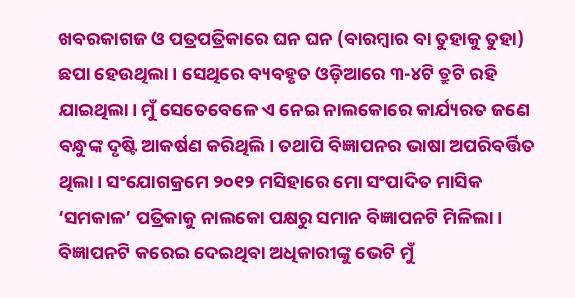ଖବରକାଗଜ ଓ ପତ୍ରପତ୍ରିକାରେ ଘନ ଘନ (ବାରମ୍ବାର ବା ତୁହାକୁ ତୁହା) ଛପା ହେଉଥିଲା। ସେଥିରେ ବ୍ୟବହୃତ ଓଡ଼ିଆରେ ୩-୪ଟି ତ୍ରୁଟି ରହି ଯାଇଥିଲା। ମୁଁ ସେତେବେଳେ ଏ ନେଇ ନାଲକୋରେ କାର୍ଯ୍ୟରତ ଜଣେ ବନ୍ଧୁଙ୍କ ଦୃଷ୍ଟି ଆକର୍ଷଣ କରିଥିଲି। ତଥାପି ବିଜ୍ଞାପନର ଭାଷା ଅପରିବର୍ତ୍ତିତ ଥିଲା। ସଂଯୋଗକ୍ରମେ ୨୦୧୨ ମସିହାରେ ମୋ ସଂପାଦିତ ମାସିକ ‘ସମକାଳ’ ପତ୍ରିକାକୁ ନାଲକୋ ପକ୍ଷରୁ ସମାନ ବିଜ୍ଞାପନଟି ମିଳିଲା। ବିଜ୍ଞାପନଟି କରେଇ ଦେଇଥିବା ଅଧିକାରୀଙ୍କୁ ଭେଟି ମୁଁ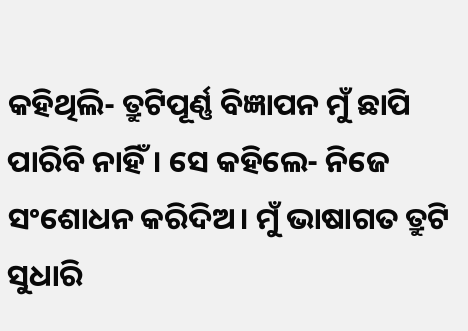କହିଥିଲି- ତ୍ରୁଟିପୂର୍ଣ୍ଣ ବିଜ୍ଞାପନ ମୁଁ ଛାପି ପାରିବି ନାହିଁ। ସେ କହିଲେ- ନିଜେ ସଂଶୋଧନ କରିଦିଅ। ମୁଁ ଭାଷାଗତ ତ୍ରୁଟି ସୁଧାରି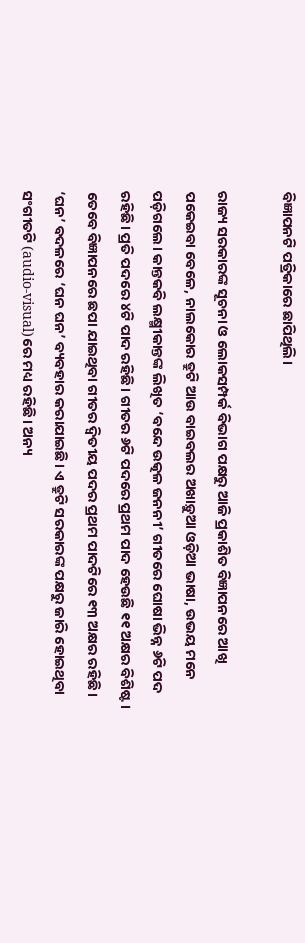ବିଜ୍ଞାପନଟି ପତ୍ରିକାରେ ଛାପିଥିଲି।

ରାଜ୍ୟ ସରକାରଙ୍କ ସୂଚନା ଓ ଲୋକସମ୍ପର୍କ ବିଭାଗ ପକ୍ଷରୁ ଆଜି ପ୍ରକାଶିତ ବିଜ୍ଞାପନରେ ଆଖି ପକେଇବା ବେଳେ, ନାଲକୋର ତ୍ରୁଟି ଆଉ ବାଇବଲର ଅଖାଡ଼ୁଆ ଓଡ଼ିଆ ଭାଷା, ଉଭୟ ମନେ ପଡ଼ିଗଲେ। କାନ୍ତକବି ଲକ୍ଷ୍ମୀକାନ୍ତଙ୍କ ଲିଖିତ ‘ବନ୍ଦେ ଉତ୍କଳ ଜନନୀ’ ଗୀତରେ ଘୋଷା ଭିନ୍ନ ୬ଟି ପଦ ରହିଛି। ପ୍ରତି ପଦରେ ୪ଟି ପାଦ ରହିଛି। ଗୀତର ୬ଟି ପଦରେ ପ୍ରଥମ ପାଦ ହେଉଛି ୧୧ ଅକ୍ଷର ବିଶିଷ୍ଟ। ତେବେ ବିଜ୍ଞାପନରେ ଛପା ଯାଇଥିବା ଗୀତର ଦ୍ବିତୀୟ ପଦର ପ୍ରଥମ ପାଦଟିରେ ୧୩ ଅକ୍ଷର ରହିଛି। ‘ଘନ’ ବଦଳରେ ‘ଘନ ଘନ’ ବ୍ୟବହାର କରାଯାଇଛି। ଏ ତ୍ରୁଟି ସରକାରଙ୍କ ପକ୍ଷରୁ ଜାରି ହୋଇଥିବା ସଂଗୀତଟି (audio-visual)ରେ ମଧ୍ୟ ରହିଛି। ଅନ୍ୟ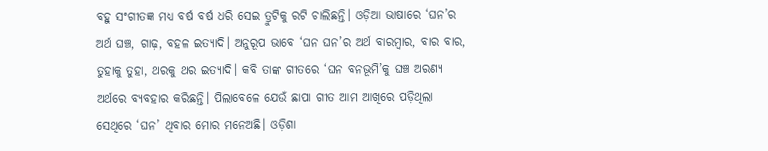ବହୁ ସଂଗୀତଜ୍ଞ ମଧ୍ୟ ବର୍ଷ ବର୍ଷ ଧରି ସେଇ ତ୍ରୁଟିକୁ ରଟି ଚାଲିଛନ୍ତି। ଓଡ଼ିଆ ଭାଷାରେ ‘ଘନ’ର ଅର୍ଥ ଘଞ୍ଚ, ଗାଢ଼, ବହଳ ଇତ୍ୟାଦି। ଅନୁରୂପ ଭାବେ ‘ଘନ ଘନ’ର ଅର୍ଥ ବାରମ୍ବାର, ବାର ବାର, ତୁହାକୁ ତୁହା, ଥରକୁ ଥର ଇତ୍ୟାଦି। କବି ତାଙ୍କ ଗୀତରେ ‘ଘନ ବନଭୂମି’କୁ ଘଞ୍ଚ ଅରଣ୍ୟ ଅର୍ଥରେ ବ୍ୟବହାର କରିଛନ୍ତି। ପିଲାବେଳେ ଯେଉଁ ଛାପା ଗୀତ ଆମ ଆଖିରେ ପଡ଼ିଥିଲା ସେଥିରେ ‘ଘନ’ ଥିବାର ମୋର ମନେଅଛି। ଓଡ଼ିଶା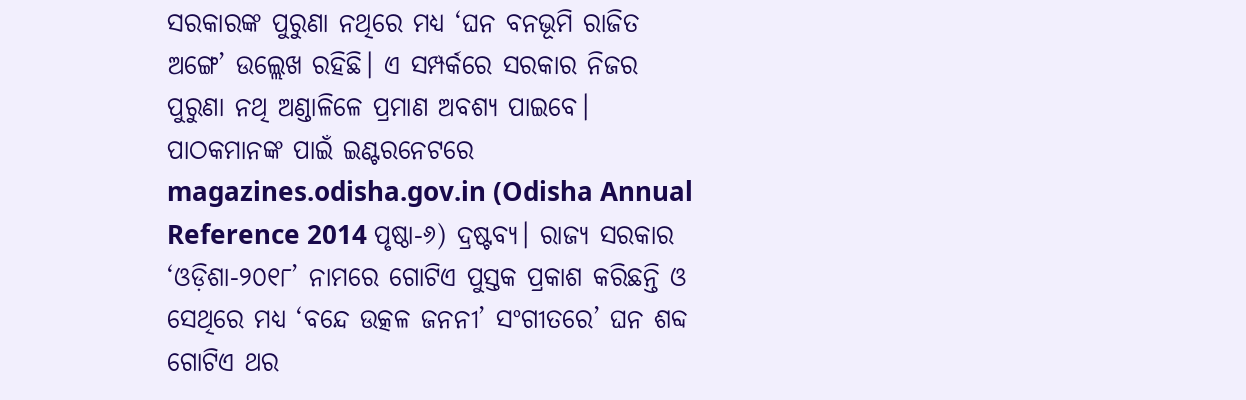ସରକାରଙ୍କ ପୁରୁଣା ନଥିରେ ମଧ୍ୟ ‘ଘନ ବନଭୂମି ରାଜିତ ଅଙ୍ଗେ’ ଉଲ୍ଲେଖ ରହିଛି। ଏ ସମ୍ପର୍କରେ ସରକାର ନିଜର ପୁରୁଣା ନଥି ଅଣ୍ଡାଳିଳେ ପ୍ରମାଣ ଅବଶ୍ୟ ପାଇବେ। ପାଠକମାନଙ୍କ ପାଇଁ ଇଣ୍ଟରନେଟରେ magazines.odisha.gov.in (Odisha Annual Reference 2014 ପୃଷ୍ଠା-୬) ଦ୍ରଷ୍ଟବ୍ୟ। ରାଜ୍ୟ ସରକାର ‘ଓଡ଼ିଶା-୨୦୧୮’ ନାମରେ ଗୋଟିଏ ପୁସ୍ତକ ପ୍ରକାଶ କରିଛନ୍ତି ଓ ସେଥିରେ ମଧ୍ୟ ‘ବନ୍ଦେ ଉତ୍କଳ ଜନନୀ’ ସଂଗୀତରେ’ ଘନ ଶବ୍ଦ ଗୋଟିଏ ଥର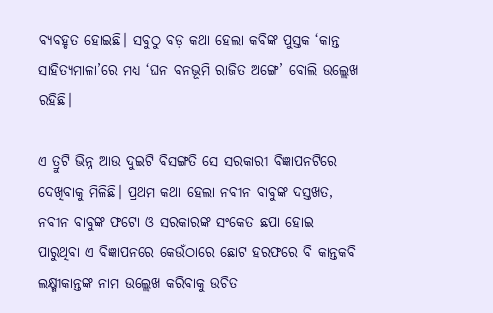ବ୍ୟବହୃତ ହୋଇଛି। ସବୁଠୁ ବଡ଼ କଥା ହେଲା କବିଙ୍କ ପୁସ୍ତକ ‘କାନ୍ତ ସାହିତ୍ୟମାଳା’ରେ ମଧ୍ୟ ‘ଘନ ବନଭୂମି ରାଜିତ ଅଙ୍ଗେ’ ବୋଲି ଉଲ୍ଲେଖ ରହିଛି।

ଏ ତ୍ରୁଟି ଭିନ୍ନ ଆଉ ଦୁଇଟି ବିସଙ୍ଗତି ସେ ସରକାରୀ ବିଜ୍ଞାପନଟିରେ ଦେଖିବାକୁ ମିଳିଛି। ପ୍ରଥମ କଥା ହେଲା ନବୀନ ବାବୁଙ୍କ ଦସ୍ତଖତ, ନବୀନ ବାବୁଙ୍କ ଫଟୋ ଓ ସରକାରଙ୍କ ସଂକେତ ଛପା ହୋଇ ପାରୁଥିବା ଏ ବିଜ୍ଞାପନରେ କେଉଁଠାରେ ଛୋଟ ହରଫରେ ବି କାନ୍ତକବି ଲକ୍ଷ୍ମୀକାନ୍ତଙ୍କ ନାମ ଉଲ୍ଲେଖ କରିବାକୁ ଉଚିତ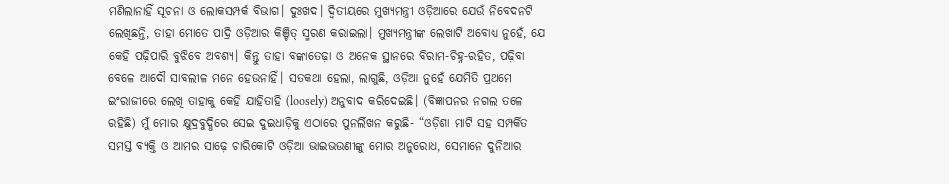ମଣିଲାନାହିଁ ସୂଚନା ଓ ଲୋକସମ୍ପର୍କ ବିଭାଗ। ଦୁଃଖଦ। ଦ୍ବିତୀୟରେ ମୁଖ୍ୟମନ୍ତ୍ରୀ ଓଡ଼ିଆରେ ଯେଉଁ ନିବେଦନଟି ଲେଖିଛନ୍ତି, ତାହା ମୋତେ ପାଦ୍ରି ଓଡ଼ିଆର କିଞ୍ଚିତ୍‌ ସ୍ମରଣ କରାଇଲା। ମୁଖ୍ୟମନ୍ତ୍ରୀଙ୍କ ଲେଖାଟି ଅବୋଧ୍ୟ ନୁହେଁ, ଯେ କେହି ପଢ଼ିପାରି ବୁଝିବେ ଅବଶ୍ୟ। କିନ୍ତୁ ତାହା ବଙ୍କାତେଢ଼ା ଓ ଅନେକ ସ୍ଥାନରେ ବିରାମ-ଚିହ୍ନ-ରହିତ, ପଢ଼ିବା ବେଳେ ଆଦୌ ସାବଲୀଳ ମନେ ହେଉନାହିଁ। ସତକଥା ହେଲା, ଲାଗୁଛି, ଓଡ଼ିଆ ନୁହେଁ ଯେମିତି ପ୍ରଥମେ ଇଂରାଜୀରେ ଲେଖି ତାହାକୁ କେହି ଯାହିତାହି (loosely) ଅନୁବାଦ କରିଦେଇଛି। (ବିଜ୍ଞାପନର ନଗଲ ତଳେ ରହିଛି) ମୁଁ ମୋର କ୍ଷୁଦ୍ରବୁଦ୍ଧିରେ ସେଇ ଦୁଇଧାଡ଼ିକୁ ଏଠାରେ ପୁନର୍ଲିଖନ କରୁଛି- “ଓଡ଼ିଶା ମାଟି ସହ ସମ୍ପର୍କିତ ସମସ୍ତ ବ୍ୟକ୍ତି ଓ ଆମର ସାଢ଼େ ଚାରିକୋଟି ଓଡ଼ିଆ ଭାଇଭଉଣୀଙ୍କୁ ମୋର ଅନୁରୋଧ, ସେମାନେ ଦୁନିଆର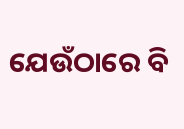ଯେଉଁଠାରେ ବି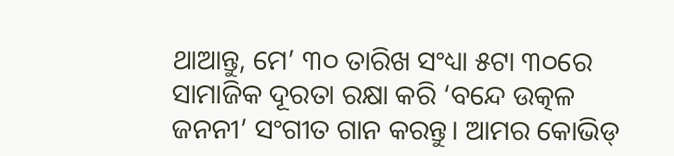ଥାଆନ୍ତୁ, ମେ’ ୩୦ ତାରିଖ ସଂଧ୍ୟା ୫ଟା ୩୦ରେ ସାମାଜିକ ଦୂରତା ରକ୍ଷା କରି ‘ବନ୍ଦେ ଉତ୍କଳ ଜନନୀ’ ସଂଗୀତ ଗାନ କରନ୍ତୁ। ଆମର କୋଭିଡ୍‌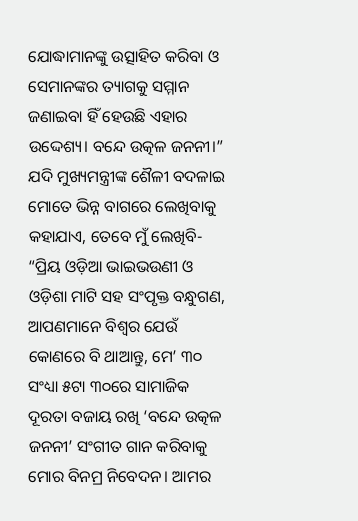ଯୋଦ୍ଧାମାନଙ୍କୁ ଉତ୍ସାହିତ କରିବା ଓ ସେମାନଙ୍କର ତ୍ୟାଗକୁ ସମ୍ମାନ ଜଣାଇବା ହିଁ ହେଉଛି ଏହାର ଉଦ୍ଦେଶ୍ୟ। ବନ୍ଦେ ଉତ୍କଳ ଜନନୀ।” ଯଦି ମୁଖ୍ୟମନ୍ତ୍ରୀଙ୍କ ଶୈଳୀ ବଦଳାଇ ମୋତେ ଭିନ୍ନ ବାଗରେ ଲେଖିବାକୁ କହାଯାଏ, ତେବେ ମୁଁ ଲେଖିବି- “ପ୍ରିୟ ଓଡ଼ିଆ ଭାଇଭଉଣୀ ଓ ଓଡ଼ିଶା ମାଟି ସହ ସଂପୃକ୍ତ ବନ୍ଧୁଗଣ, ଆପଣମାନେ ବିଶ୍ବର ଯେଉଁ କୋଣରେ ବି ଥାଆନ୍ତୁ, ମେ’ ୩୦ ସଂଧ୍ୟା ୫ଟା ୩୦ରେ ସାମାଜିକ ଦୂରତା ବଜାୟ ରଖି ‘ବନ୍ଦେ ଉତ୍କଳ ଜନନୀ’ ସଂଗୀତ ଗାନ କରିବାକୁ ମୋର ବିନମ୍ର ନିବେଦନ। ଆମର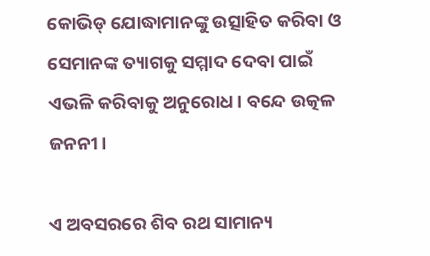କୋଭିଡ୍‌ ଯୋଦ୍ଧାମାନଙ୍କୁ ଉତ୍ସାହିତ କରିବା ଓ ସେମାନଙ୍କ ତ୍ୟାଗକୁ ସମ୍ମାଦ ଦେବା ପାଇଁ ଏଭଳି କରିବାକୁ ଅନୁରୋଧ। ବନ୍ଦେ ଉତ୍କଳ ଜନନୀ।

ଏ ଅବସରରେ ଶିବ ରଥ ସାମାନ୍ୟ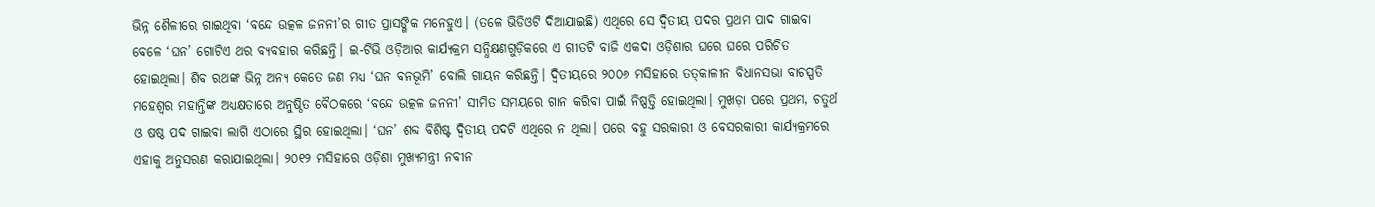ଭିନ୍ନ ଶୈଳୀରେ ଗାଇଥିବା ‘ବନ୍ଦେ ଉତ୍କଳ ଜନନୀ’ର ଗୀତ ପ୍ରାସଙ୍ଗିକ ମନେହୁଏ। (ତଳେ ଭିଡିଓଟି ଦିଆଯାଇଛି) ଏଥିରେ ସେ ଦ୍ବିତୀୟ ପଦର ପ୍ରଥମ ପାଦ ଗାଇବା ବେଳେ ‘ଘନ’ ଗୋଟିଏ ଥର ବ୍ୟବହାର କରିଛନ୍ତି। ଇ-ଟିଭି ଓଡ଼ିଆର କାର୍ଯ୍ୟକ୍ରମ ସନ୍ଧିକ୍ଷଣଗୁଡ଼ିକରେ ଏ ଗୀତଟି ବାଜି ଏକଦା ଓଡ଼ିଶାର ଘରେ ଘରେ ପରିଚିତ ହୋଇଥିଲା। ଶିବ ରଥଙ୍କ ଭିନ୍ନ ଅନ୍ୟ କେତେ ଜଣ ମଧ୍ୟ ‘ଘନ ବନଭୂମି’ ବୋଲି ଗାୟନ କରିଛନ୍ତି। ଦ୍ବିତୀୟରେ ୨୦୦୬ ମସିହାରେ ତତ୍‌କାଳୀନ ବିଧାନସଭା ବାଚସ୍ପତି ମହେଶ୍ବର ମହାନ୍ତିଙ୍କ ଅଧ୍ୟକ୍ଷତାରେ ଅନୁଷ୍ଠିତ ବୈଠକରେ ‘ବନ୍ଦେ ଉତ୍କଳ ଜନନୀ’ ସୀମିତ ସମୟରେ ଗାନ କରିବା ପାଇଁ ନିଷ୍ପତ୍ତି ହୋଇଥିଲା। ମୁଖଡ଼ା ପରେ ପ୍ରଥମ, ଚତୁର୍ଥ ଓ ଷଷ୍ଠ ପଦ ଗାଇବା ଲାଗି ଏଠାରେ ସ୍ଥିର ହୋଇଥିଲା। ‘ଘନ’ ଶବ୍ଦ ବିଶିଷ୍ଟ ଦ୍ବିତୀୟ ପଦଟି ଏଥିରେ ନ ଥିଲା। ପରେ ବହୁ ସରକାରୀ ଓ ବେସରକାରୀ କାର୍ଯ୍ୟକ୍ରମରେ ଏହାକୁ ଅନୁସରଣ କରାଯାଇଥିଲା। ୨୦୧୨ ମସିହାରେ ଓଡ଼ିଶା ମୁଖ୍ୟମନ୍ତ୍ରୀ ନବୀନ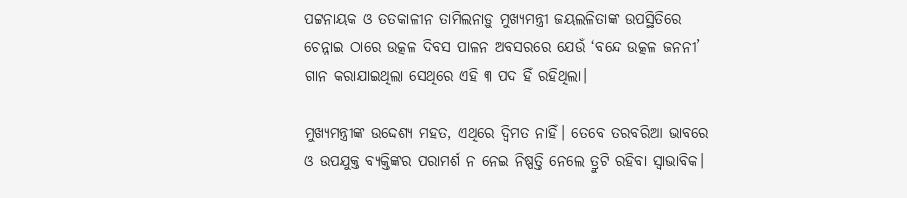ପଟ୍ଟନାୟକ ଓ ତତ‌କାଳୀନ ତାମିଲନାଡ଼ୁ ମୁଖ୍ୟମନ୍ତ୍ରୀ ଜୟଲଳିତାଙ୍କ ଉପସ୍ଥିତିରେ ଚେନ୍ନାଇ ଠାରେ ଉତ୍କଳ ଦିବସ ପାଳନ ଅବସରରେ ଯେଉଁ ‘ବନ୍ଦେ ଉତ୍କଳ ଜନନୀ’ ଗାନ କରାଯାଇଥିଲା ସେଥିରେ ଏହି ୩ ପଦ ହିଁ ରହିଥିଲା।

ମୁଖ୍ୟମନ୍ତ୍ରୀଙ୍କ ଉଦ୍ଦେଶ୍ୟ ମହତ, ଏଥିରେ ଦ୍ବିମତ ନାହିଁ। ତେବେ ତରବରିଆ ଭାବରେ ଓ ଉପଯୁକ୍ତ ବ୍ୟକ୍ତିଙ୍କର ପରାମର୍ଶ ନ ନେଇ ନିଷ୍ପତ୍ତି ନେଲେ ତ୍ରୁଟି ରହିବା ସ୍ବାଭାବିକ।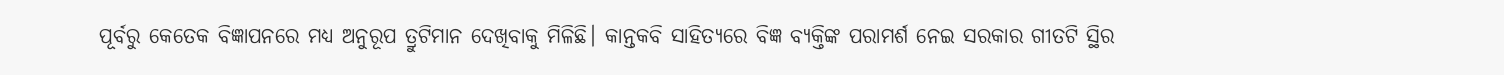ପୂର୍ବରୁ କେତେକ ବିଜ୍ଞାପନରେ ମଧ୍ୟ ଅନୁରୂପ ତ୍ରୁଟିମାନ ଦେଖିବାକୁ ମିଳିଛି। କାନ୍ତକବି ସାହିତ୍ୟରେ ବିଜ୍ଞ ବ୍ୟକ୍ତିଙ୍କ ପରାମର୍ଶ ନେଇ ସରକାର ଗୀତଟି ସ୍ଥିର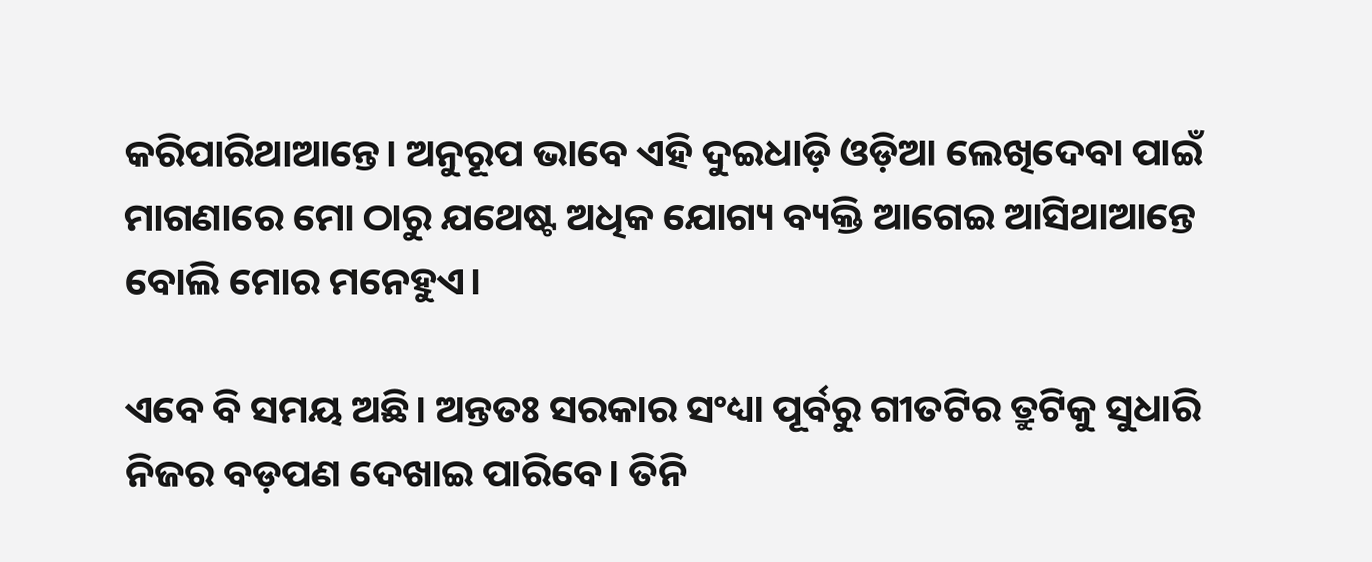କରିପାରିଥାଆନ୍ତେ। ଅନୁରୂପ ଭାବେ ଏହି ଦୁଇଧାଡ଼ି ଓଡ଼ିଆ ଲେଖିଦେବା ପାଇଁ ମାଗଣାରେ ମୋ ଠାରୁ ଯଥେଷ୍ଟ ଅଧିକ ଯୋଗ୍ୟ ବ୍ୟକ୍ତି ଆଗେଇ ଆସିଥାଆନ୍ତେ ବୋଲି ମୋର ମନେହୁଏ।

ଏବେ ବି ସମୟ ଅଛି। ଅନ୍ତତଃ ସରକାର ସଂଧ୍ୟା ପୂର୍ବରୁ ଗୀତଟିର ତ୍ରୁଟିକୁ ସୁଧାରି ନିଜର ବଡ଼ପଣ ଦେଖାଇ ପାରିବେ। ତିନି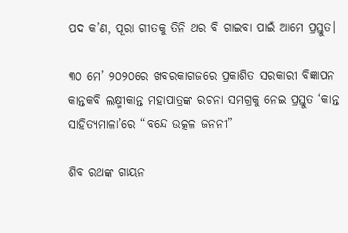ପଦ କ’ଣ, ପୂରା ଗୀତକୁ ତିନି ଥର ବି ଗାଇବା ପାଇଁ ଆମେ ପ୍ରସ୍ତୁତ।

୩୦ ମେ’ ୨୦୨୦ରେ ଖବରକାଗଜରେ ପ୍ରକାଶିତ ସରକାରୀ ବିଜ୍ଞାପନ
କାନ୍ତକବି ଲକ୍ଷ୍ମୀକାନ୍ତ ମହାପାତ୍ରଙ୍କ ରଚନା ସମଗ୍ରକୁ ନେଇ ପ୍ରସ୍ତୁତ ‘କାନ୍ତ ସାହିତ୍ୟମାଳା’ରେ “ବନ୍ଦେ ଉତ୍କଳ ଜନନୀ”

ଶିବ ରଥଙ୍କ ଗାୟନ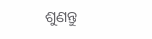ଶୁଣନ୍ତୁ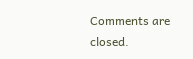Comments are closed.